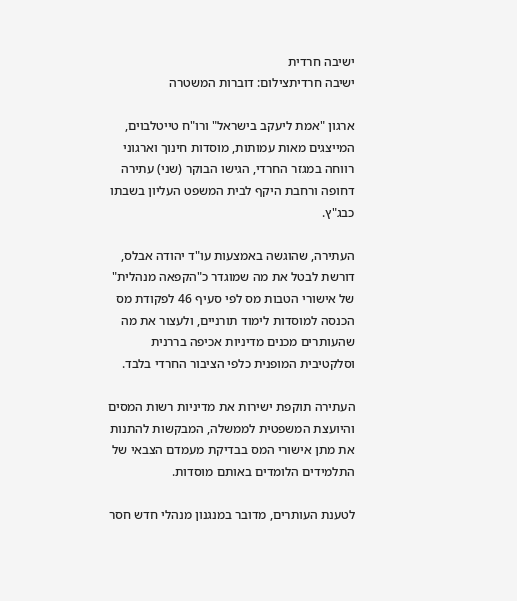ישיבה חרדית
ישיבה חרדיתצילום: דוברות המשטרה

ארגון "אמת ליעקב בישראל" ורו"ח טייטלבוים, המייצגים מאות עמותות, מוסדות חינוך וארגוני רווחה במגזר החרדי, הגישו הבוקר (שני) עתירה דחופה ורחבת היקף לבית המשפט העליון בשבתו כבג"ץ.

העתירה, שהוגשה באמצעות עו"ד יהודה אבלס, דורשת לבטל את מה שמוגדר כ"הקפאה מנהלית" של אישורי הטבות מס לפי סעיף 46 לפקודת מס הכנסה למוסדות לימוד תורניים, ולעצור את מה שהעותרים מכנים מדיניות אכיפה בררנית וסלקטיבית המופנית כלפי הציבור החרדי בלבד.

העתירה תוקפת ישירות את מדיניות רשות המסים והיועצת המשפטית לממשלה, המבקשות להתנות את מתן אישורי המס בבדיקת מעמדם הצבאי של התלמידים הלומדים באותם מוסדות.

לטענת העותרים, מדובר במנגנון מנהלי חדש חסר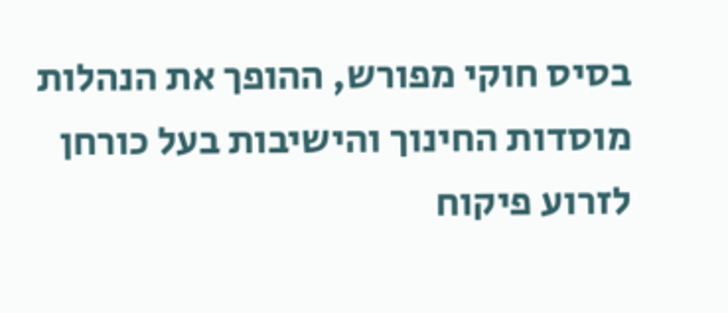בסיס חוקי מפורש, ההופך את הנהלות מוסדות החינוך והישיבות בעל כורחן לזרוע פיקוח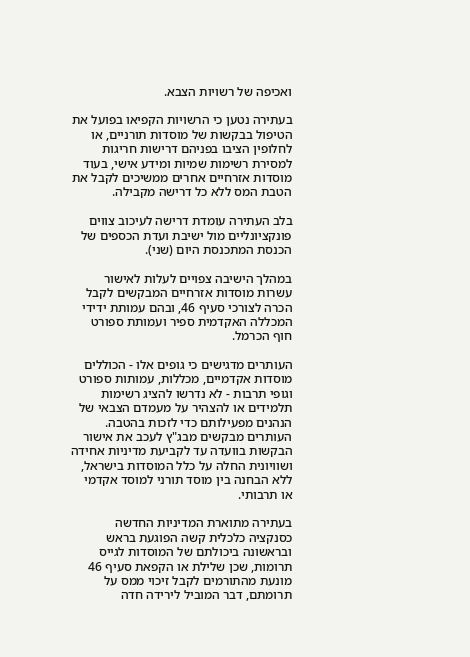ואכיפה של רשויות הצבא.

בעתירה נטען כי הרשויות הקפיאו בפועל את הטיפול בבקשות של מוסדות תורניים, או לחלופין הציבו בפניהם דרישות חריגות למסירת רשימות שמיות ומידע אישי, בעוד מוסדות אזרחיים אחרים ממשיכים לקבל את הטבת המס ללא כל דרישה מקבילה.

בלב העתירה עומדת דרישה לעיכוב צווים פונקציונליים מול ישיבת ועדת הכספים של הכנסת המתכנסת היום (שני).

במהלך הישיבה צפויים לעלות לאישור עשרות מוסדות אזרחיים המבקשים לקבל הכרה לצורכי סעיף 46, ובהם עמותת ידידי המכללה האקדמית ספיר ועמותת ספורט חוף הכרמל.

העותרים מדגישים כי גופים אלו - הכוללים מוסדות אקדמיים, מכללות, עמותות ספורט וגופי תרבות - לא נדרשו להציג רשימות תלמידים או להצהיר על מעמדם הצבאי של הנהנים מפעילותם כדי לזכות בהטבה. העותרים מבקשים מבג"ץ לעכב את אישור הבקשות בוועדה עד לקביעת מדיניות אחידה ושוויונית החלה על כלל המוסדות בישראל, ללא הבחנה בין מוסד תורני למוסד אקדמי או תרבותי.

בעתירה מתוארת המדיניות החדשה כסנקציה כלכלית קשה הפוגעת בראש ובראשונה ביכולתם של המוסדות לגייס תרומות, שכן שלילת או הקפאת סעיף 46 מונעת מהתורמים לקבל זיכוי ממס על תרומתם, דבר המוביל לירידה חדה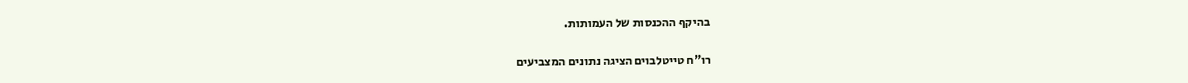בהיקף ההכנסות של העמותות.

רו"ח טייטלבוים הציגה נתונים המצביעים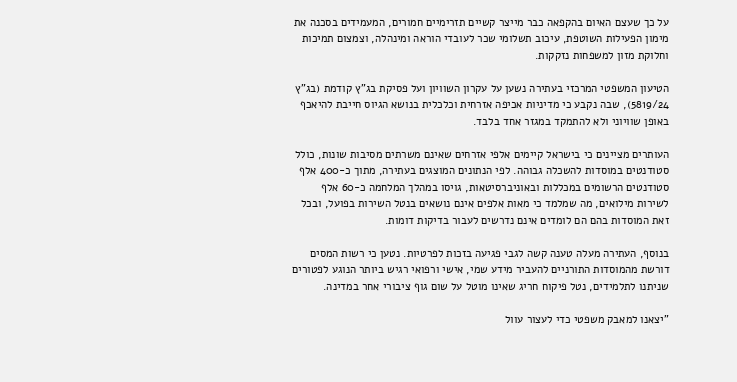על כך שעצם האיום בהקפאה כבר מייצר קשיים תזרימיים חמורים, המעמידים בסכנה את מימון הפעילות השוטפת, עיכוב תשלומי שכר לעובדי הוראה ומינהלה, וצמצום תמיכות וחלוקת מזון למשפחות נזקקות.

הטיעון המשפטי המרכזי בעתירה נשען על עקרון השוויון ועל פסיקת בג"ץ קודמת (בג"ץ 5819/24), שבה נקבע כי מדיניות אכיפה אזרחית וכלכלית בנושא הגיוס חייבת להיאכף באופן שוויוני ולא להתמקד במגזר אחד בלבד.

העותרים מציינים כי בישראל קיימים אלפי אזרחים שאינם משרתים מסיבות שונות, כולל סטודנטים במוסדות להשכלה גבוהה. לפי הנתונים המוצגים בעתירה, מתוך כ-400 אלף סטודנטים הרשומים במכללות ובאוניברסיטאות, גויסו במהלך המלחמה כ-60 אלף לשירות מילואים, מה שמלמד כי מאות אלפים אינם נושאים בנטל השירות בפועל, ובכל זאת המוסדות בהם הם לומדים אינם נדרשים לעבור בדיקות דומות.

בנוסף, העתירה מעלה טענה קשה לגבי פגיעה בזכות לפרטיות. נטען כי רשות המסים דורשת מהמוסדות התורניים להעביר מידע שמי, אישי ורפואי רגיש ביותר הנוגע לפטורים שניתנו לתלמידים, נטל פיקוח חריג שאינו מוטל על שום גוף ציבורי אחר במדינה.

"יצאנו למאבק משפטי כדי לעצור עוול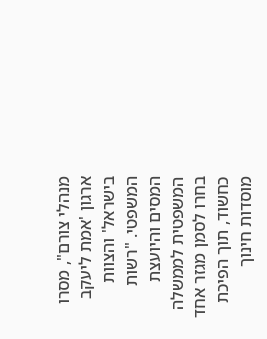מנהלי צורם", מסרו ארגון 'אמת ליעקב בישראל' והצוות המשפטי. "רשות המסים והיועצת המשפטית לממשלה בחרו לסמן מגזר אחד כחשוד, תוך הפיכת מוסדות חינוך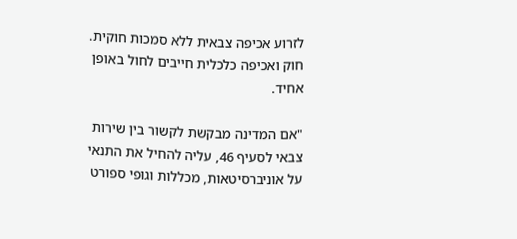לזרוע אכיפה צבאית ללא סמכות חוקית. חוק ואכיפה כלכלית חייבים לחול באופן אחיד.

"אם המדינה מבקשת לקשור בין שירות צבאי לסעיף 46, עליה להחיל את התנאי על אוניברסיטאות, מכללות וגופי ספורט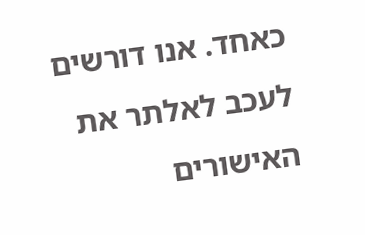כאחד. אנו דורשים לעכב לאלתר את האישורים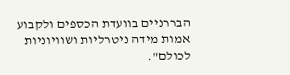הבררניים בוועדת הכספים ולקבוע אמות מידה ניטרליות ושוויוניות לכולם".